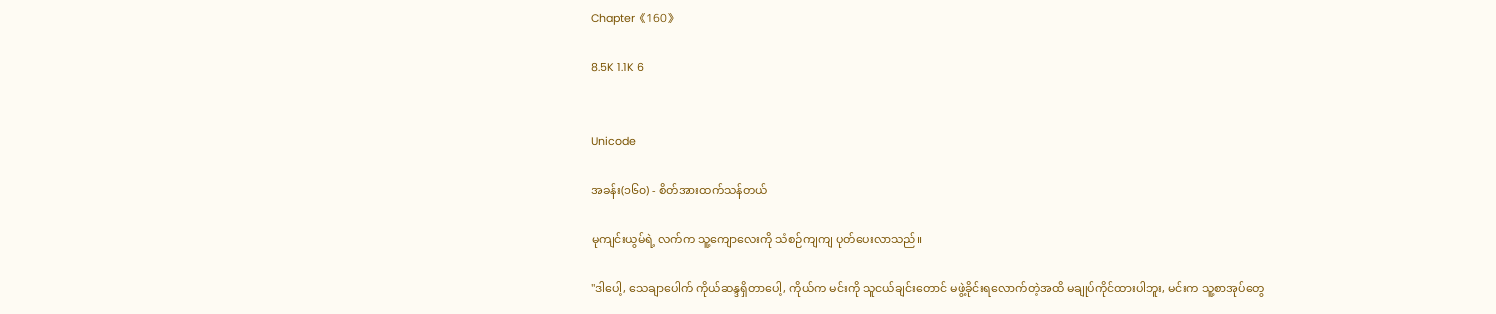Chapter《160》

8.5K 1.1K 6


Unicode

အခန်း(၁၆၀) - စိတ်အားထက်သန်တယ်

မုကျင်းယွမ်ရဲ့ လက်က သူ့ကျောလေးကို သံစဉ်ကျကျ ပုတ်ပေးလာသည်။

"ဒါပေါ့, သေချာပေါက် ကိုယ်ဆန္ဒရှိတာပေါ့, ကိုယ်က မင်းကို သူငယ်ချင်းတောင် မဖွဲ့ခိုင်းရလောက်တဲ့အထိ မချုပ်ကိုင်ထားပါဘူး, မင်းက သူ့စာအုပ်တွေ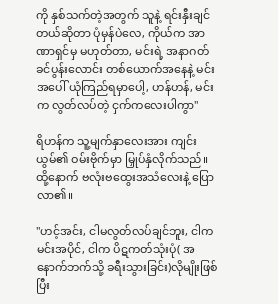ကို နှစ်သက်တဲ့အတွက် သူနဲ့ ရင်းနှီးချင်တယ်ဆိုတာ ပုံမှန်ပဲလေ, ကိုယ်က အာဏာရှင်မှ မဟုတ်တာ, မင်းရဲ့ အနာဂတ် ခင်ပွန်းလောင်း တစ်ယောက်အနေနဲ့ မင်းအပေါ် ယုံကြည်ရမှာပေါ့, ဟန်ဟန်, မင်းက လွတ်လပ်တဲ့ ငှက်ကလေးပါကွာ"

ရိဟန်က သူ့မျက်နှာလေးအား ကျင်းယွမ်၏ ဝမ်းဗိုက်မှာ မြှုပ်နှံလိုက်သည်။ ထို့နောက် ဗလုံးဗထွေးအသံလေးနဲ့ ပြောလာ၏။

"ဟင့်အင်း, ငါမလွတ်လပ်ချင်ဘူး, ငါက မင်းအပိုင်, ငါက ပိဋကတ်သုံးပုံ( အနောက်ဘက်သို့ ခရီးသွားခြင်း)လိုမျိုးဖြစ်ပြီး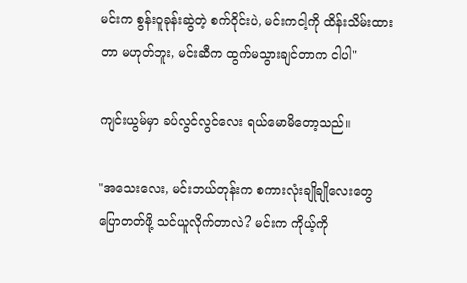မင်းက စွန်းဝူခုန်းဆွဲတဲ့ စက်ဝိုင်းပဲ, မင်းကငါ့ကို ထိန်းသိမ်းထားတာ မဟုတ်ဘူး, မင်းဆီက ထွက်မသွားချင်တာက ငါပါ"

ကျင်းယွမ်မှာ ခပ်လွင်လွင်လေး ရယ်မောမိတော့သည်။

"အသေးလေး, မင်းဘယ်တုန်းက စကားလုံးချိုချိုလေးတွေ ပြောတတ်ဖို့ သင်ယူလိုက်တာလဲ? မင်းက ကိုယ့်ကို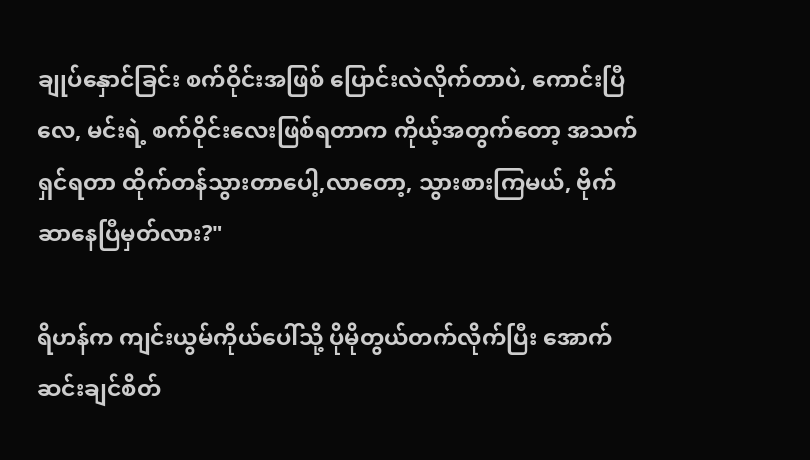ချုပ်နှောင်ခြင်း စက်ဝိုင်းအဖြစ် ပြောင်းလဲလိုက်တာပဲ, ကောင်းပြီလေ, မင်းရဲ့ စက်ဝိုင်းလေးဖြစ်ရတာက ကိုယ့်အတွက်တော့ အသက်ရှင်ရတာ ထိုက်တန်သွားတာပေါ့,လာတော့, သွားစားကြမယ်, ဗိုက်ဆာနေပြီမှတ်လား?"

ရိဟန်က ကျင်းယွမ်ကိုယ်ပေါ်သို့ ပိုမိုတွယ်တက်လိုက်ပြီး အောက်ဆင်းချင်စိတ်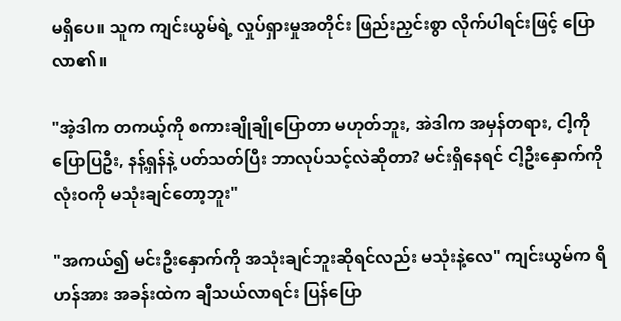မရှိပေ။ သူက ကျင်းယွမ်ရဲ့ လှုပ်ရှားမှုအတိုင်း ဖြည်းညှင်းစွာ လိုက်ပါရင်းဖြင့် ပြောလာ၏။

"အဲ့ဒါက တကယ့်ကို စကားချိုချိုပြောတာ မဟုတ်ဘူး, အဲဒါက အမှန်တရား, ငါ့ကိုပြောပြဦး, နန့်ရှန်နဲ့ ပတ်သတ်ပြီး ဘာလုပ်သင့်လဲဆိုတာ? မင်းရှိနေရင် ငါ့ဦးနှောက်ကို လုံးဝကို မသုံးချင်တော့ဘူး"

"အကယ်၍ မင်းဦးနှောက်ကို အသုံးချင်ဘူးဆိုရင်လည်း မသုံးနဲ့လေ" ကျင်းယွမ်က ရိဟန်အား အခန်းထဲက ချီသယ်လာရင်း ပြန်ပြော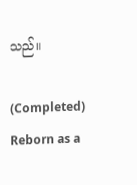သည်။

(Completed) Reborn as a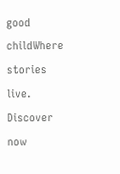good childWhere stories live. Discover now